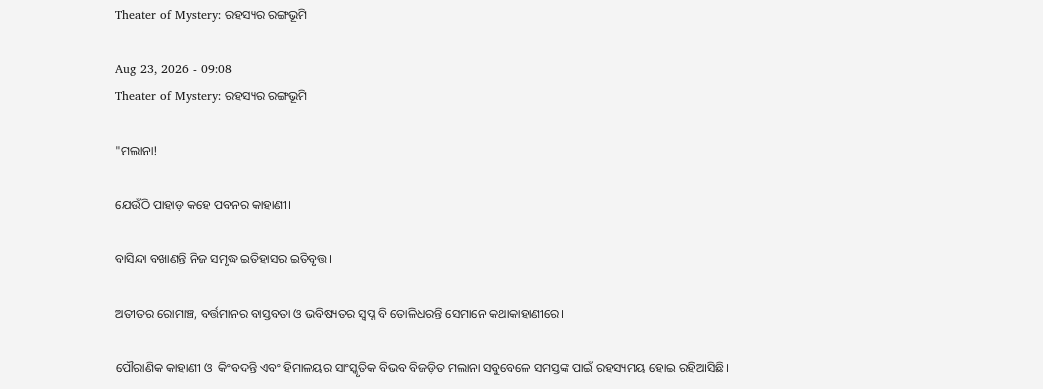Theater of Mystery: ରହସ୍ୟର ରଙ୍ଗଭୂମି

Aug 23, 2026 - 09:08
Theater of Mystery: ରହସ୍ୟର ରଙ୍ଗଭୂମି

"ମଲାନା!

ଯେଉଁଠି ପାହାଡ଼ କହେ ପବନର କାହାଣୀ।

ବାସିନ୍ଦା ବଖାଣନ୍ତି ନିଜ ସମୃଦ୍ଧ ଇତିହାସର ଇତିବୃତ୍ତ।

ଅତୀତର ରୋମାଞ୍ଚ, ବର୍ତ୍ତମାନର ବାସ୍ତବତା ଓ ଭବିଷ୍ୟତର ସ୍ବପ୍ନ ବି ତୋଳିଧରନ୍ତି ସେମାନେ କଥାକାହାଣୀରେ।

ପୌରାଣିକ କାହାଣୀ ଓ  କିଂବଦନ୍ତି ଏବଂ ହିମାଳୟର ସାଂସ୍କୃତିକ ବିଭବ ବିଜଡ଼ିତ ମଲାନା ସବୁବେଳେ ସମସ୍ତଙ୍କ ପାଇଁ ରହସ୍ୟମୟ ହୋଇ ରହିଆସିଛି।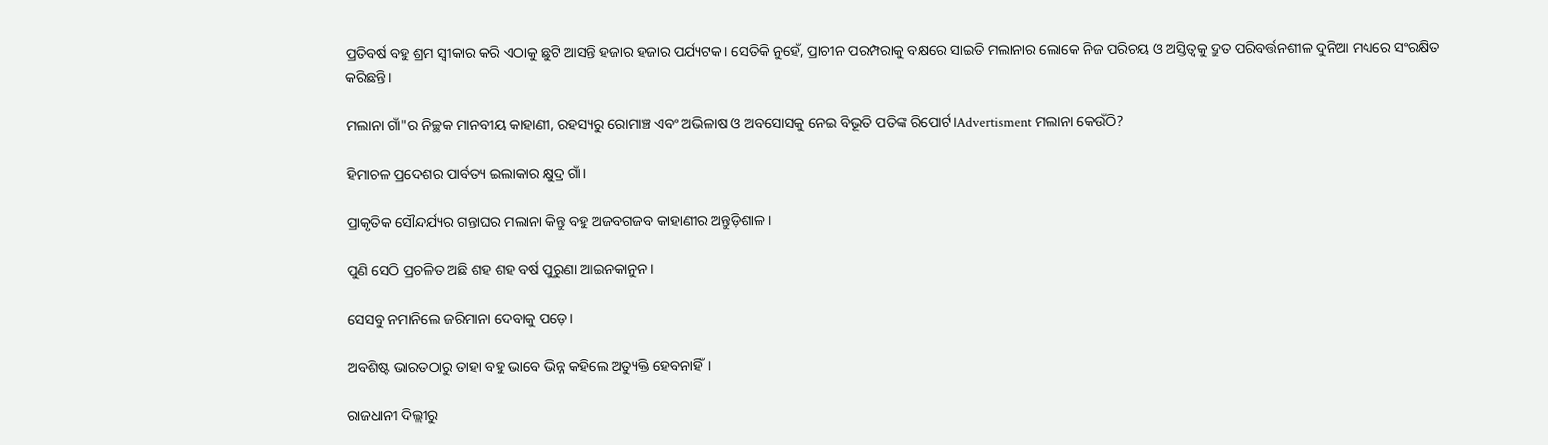ପ୍ରତିବର୍ଷ ବହୁ ଶ୍ରମ ସ୍ବୀକାର କରି ଏଠାକୁ ଛୁଟି ଆସନ୍ତି ହଜାର ହଜାର ପର୍ଯ୍ୟଟକ। ‌ସେତିକି ନୁହେଁ, ପ୍ରାଚୀନ ପରମ୍ପରାକୁ ବକ୍ଷରେ ସାଇତି ମଲାନାର ଲୋକେ ନିଜ ପରିଚୟ ଓ ଅସ୍ତିତ୍ୱକୁ ଦ୍ରୁତ ପରିବର୍ତ୍ତନଶୀଳ ଦୁନିଆ ମଧ୍ୟରେ ସଂରକ୍ଷିତ କରିଛନ୍ତି।

ମଲାନା ଗାଁ"ର ନିଚ୍ଛକ ମାନବୀୟ କାହାଣୀ, ରହସ୍ୟରୁ ରୋମାଞ୍ଚ ଏବଂ ଅଭିଳାଷ ଓ ଅବସୋସକୁ ନେଇ ବିଭୂତି ପତିଙ୍କ ରିପୋର୍ଟ।Advertisment ମଲାନା କେଉଁଠି?

ହିମାଚଳ ପ୍ରଦେଶର ପାର୍ବତ୍ୟ ଇଲାକାର କ୍ଷୁଦ୍ର ଗାଁ।

ପ୍ରାକୃତିକ ସୌନ୍ଦର୍ଯ୍ୟର ଗନ୍ତାଘର ମଲାନା କିନ୍ତୁ ବହୁ ଅଜବଗଜବ କାହାଣୀର ଅନ୍ତୁଡ଼ିଶାଳ।

ପୁଣି ସେଠି ପ୍ରଚଳିତ ଅଛି ଶହ ଶହ ବର୍ଷ ପୁରୁଣା ଆଇନକାନୁନ।

ସେସବୁ ନମାନିଲେ ଜରିମାନା ଦେବାକୁ ପଡ଼େ।

ଅବଶିଷ୍ଟ ଭାରତଠାରୁ ତାହା ବହୁ ଭାବେ ଭିନ୍ନ କହିଲେ ଅତ୍ୟୁକ୍ତି ହେବନାହିଁ।

ରାଜଧାନୀ ଦିଲ୍ଲୀରୁ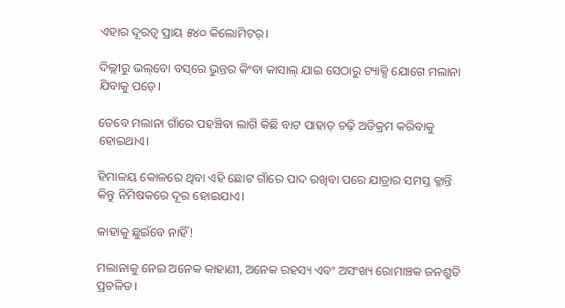ଏହାର ଦୂରତ୍ବ ପ୍ରାୟ ୫୪୦ କିଲୋମିଟର୍‌।

ଦିଲ୍ଲୀରୁ ଭଲ୍‌ବୋ ବସ୍‌ରେ ଭୁନ୍ତର କିଂବା କାସାଲ୍‌ ଯାଇ ସେଠାରୁ ଟ୍ୟାକ୍ସି ଯୋଗେ ମଲାନା ଯିବାକୁ ପଡ଼େ।

ତେବେ ମଲାନା ଗାଁରେ ପହଞ୍ଚିବା ଲାଗି କିଛି ବାଟ ପାହାଡ଼ ଚଢ଼ି ଅତିକ୍ରମ କରିବାକୁ ହୋଇଥାଏ।

ହିମାଳୟ କୋଳରେ ଥିବା ଏହି ଛୋଟ ଗାଁରେ ପାଦ ରଖିବା ପରେ ଯାତ୍ରାର ସମସ୍ତ କ୍ଳାନ୍ତି କିନ୍ତୁ ନିମିଷକରେ ଦୂର ହୋଇଯାଏ।

କାହାକୁ ଛୁଇଁବେ ନାହିଁ!

ମଲାନାକୁ ନେଇ ଅନେକ କାହାଣୀ, ଅନେକ ରହସ୍ୟ ଏବଂ ଅସଂଖ୍ୟ ରୋମାଞ୍ଚକ ଜନଶ୍ରୁତି ପ୍ରଚଳିତ।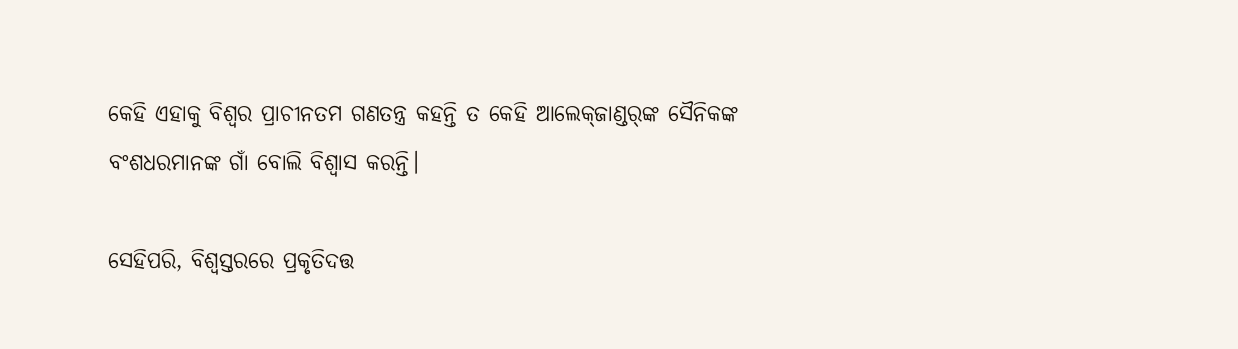କେହି ଏହାକୁ ବିଶ୍ୱର ପ୍ରାଚୀନତମ ଗଣତନ୍ତ୍ର କହନ୍ତି ତ କେହି ଆଲେକ୍‌ଜାଣ୍ଡର୍‌ଙ୍କ ସୈନିକଙ୍କ ବଂଶଧରମାନଙ୍କ ଗାଁ ବୋଲି ବିଶ୍ୱାସ କରନ୍ତି।

ସେହିପରି, ବିଶ୍ୱସ୍ତରରେ ପ୍ରକୃତିଦତ୍ତ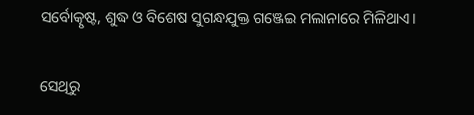ସର୍ବୋତ୍କୃଷ୍ଟ, ଶୁଦ୍ଧ ଓ ବିଶେଷ ସୁଗନ୍ଧଯୁକ୍ତ ଗଞ୍ଜେଇ ମଲାନାରେ ମିଳିଥାଏ।

ସେଥିରୁ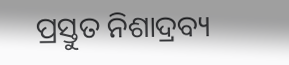ପ୍ରସ୍ତୁତ ନିଶାଦ୍ରବ୍ୟ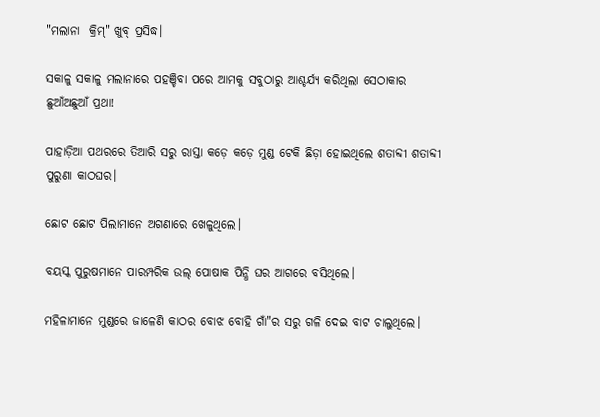"ମଲାନା  କ୍ରିମ୍" ଖୁବ୍‌ ପ୍ରସିଦ୍ଧ।

ସକାଳୁ ସକାଳୁ ମଲାନାରେ ପହଞ୍ଚିବା ପରେ ଆମକୁ ସବୁଠାରୁ ଆଶ୍ଚର୍ଯ୍ୟ କରିଥିଲା ସେଠାକାର ଛୁଆଁଅଛୁଆଁ ପ୍ରଥା!

ପାହାଡ଼ିଆ ପଥରରେ ତିଆରି ସରୁ ରାସ୍ତା କଡ଼େ କଡ଼େ ମୁଣ୍ଡ ଟେକି ଛିଡ଼ା ହୋଇଥିଲେ ଶତାବ୍ଦୀ ଶତାବ୍ଦୀ ପୁରୁଣା କାଠଘର।

ଛୋଟ ଛୋଟ ପିଲାମାନେ ଅଗଣାରେ ଖେଳୁଥିଲେ।

ବୟସ୍କ ପୁରୁଷମାନେ ପାରମ୍ପରିକ ଉଲ୍‌ ପୋଷାକ ପିନ୍ଧି ଘର ଆଗରେ ବସିଥିଲେ।

ମହିଳାମାନେ ମୁଣ୍ଡରେ ଜାଳେଣି କାଠର ବୋଝ ବୋହି ଗାଁ"ର ସରୁ ଗଳି ଦେଇ ବାଟ ଚାଲୁଥିଲେ।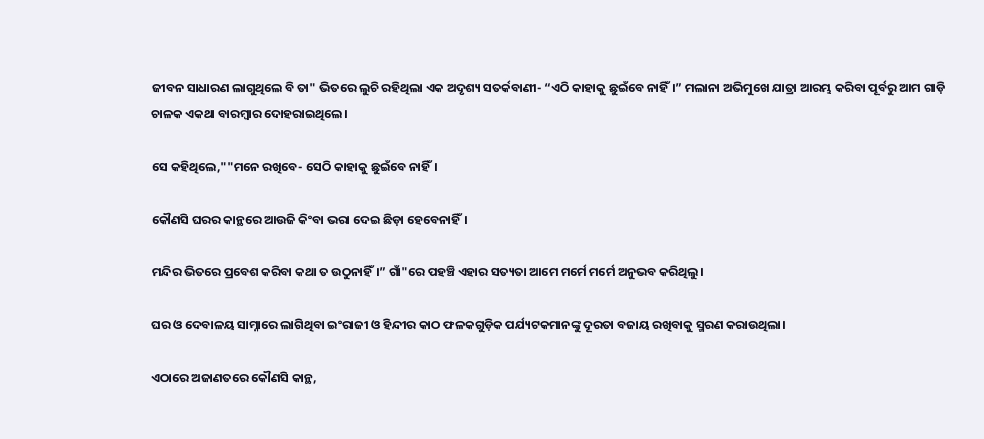ଜୀବନ ସାଧାରଣ ଲାଗୁଥିଲେ ବି ତା" ଭିତରେ ଲୁଚି ରହିଥିଲା ଏକ ଅଦୃଶ୍ୟ ସତର୍କବାଣୀ- “ଏଠି କାହାକୁ ଛୁଇଁବେ ନାହିଁ।” ମଲାନା ଅଭିମୁଖେ ଯାତ୍ରା ଆରମ୍ଭ କରିବା ପୂର୍ବରୁ ଆମ ଗାଡ଼ି ଚାଳକ ଏକଥା ବାରମ୍ବାର ଦୋହରାଇଥିଲେ।

ସେ କହିଥିଲେ,""ମନେ ରଖିବେ- ସେଠି କାହାକୁ ଛୁଇଁବେ ନାହିଁ।

କୌଣସି ଘରର କାନ୍ଥରେ ଆଉଜି କିଂବା ଭରା ଦେଇ ଛିଡ଼ା ହେବେନାହିଁ।

ମନ୍ଦିର ଭିତରେ ପ୍ରବେଶ କରିବା କଥା ତ ଉଠୁନାହିଁ।” ଗାଁ"ରେ ପହଞ୍ଚି ଏହାର ସତ୍ୟତା ଆମେ ମର୍ମେ ମର୍ମେ ଅନୁଭବ କରିଥିଲୁ।

ଘର ଓ ଦେବାଳୟ ସାମ୍ନାରେ ଲାଗିଥିବା ଇଂରାଜୀ ଓ ହିନ୍ଦୀର କାଠ ଫଳକଗୁଡ଼ିକ ପର୍ଯ୍ୟଟକମାନଙ୍କୁ ଦୂରତା ବଜାୟ ରଖିବାକୁ ସ୍ମରଣ କରାଉଥିଲା।

ଏଠାରେ ଅଜାଣତରେ କୌଣସି କାନ୍ଥ,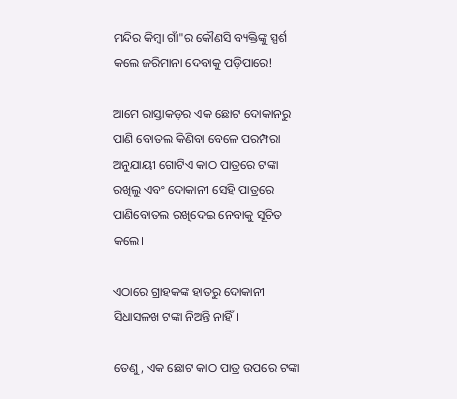ମନ୍ଦିର କିମ୍ବା ଗାଁ"ର କୌଣସି ବ୍ୟକ୍ତିଙ୍କୁ ସ୍ପର୍ଶ କଲେ ଜରିମାନା ଦେବାକୁ ପଡ଼ିପାରେ!

ଆମେ ରାସ୍ତାକଡ଼ର ଏକ ଛୋଟ ଦୋକାନରୁ ପାଣି ବୋତଲ କିଣିବା ବେଳେ ପରମ୍ପରା ଅନୁଯାୟୀ ଗୋଟିଏ କାଠ ପାତ୍ରରେ ଟଙ୍କା ରଖିଲୁ ଏବଂ ଦୋକାନୀ ସେହି ପାତ୍ରରେ ପାଣିବୋତଲ ରଖିଦେଇ ନେବାକୁ ସୂଚିତ କଲେ।

ଏଠାରେ ଗ୍ରାହକଙ୍କ ହାତରୁ ଦୋକାନୀ ସିଧାସଳଖ ଟଙ୍କା ନିଅନ୍ତି ନାହିଁ।

ତେଣୁ, ଏକ ଛୋଟ କାଠ ପାତ୍ର ଉପରେ ଟଙ୍କା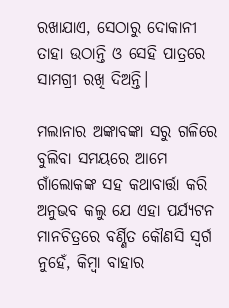ରଖାଯାଏ, ସେଠାରୁ ଦୋକାନୀ ତାହା ଉଠାନ୍ତି ଓ ସେହି ପାତ୍ରରେ ସାମଗ୍ରୀ ରଖି ଦିଅନ୍ତି।

ମଲାନାର ଅଙ୍କାବଙ୍କା ସରୁ ଗଳିରେ ବୁଲିବା ସମୟରେ ଆମେ ଗାଁଲୋକଙ୍କ ସହ କଥାବାର୍ତ୍ତା କରି ଅନୁଭବ କଲୁ ଯେ ଏହା ପର୍ଯ୍ୟଟନ ମାନଚିତ୍ରରେ ବର୍ଣ୍ଣିତ କୌଣସି ସ୍ୱର୍ଗ ନୁହେଁ, କିମ୍ବା ବାହାର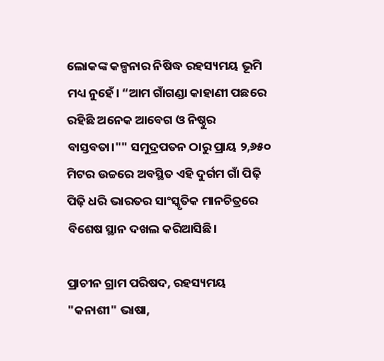ଲୋକଙ୍କ କଳ୍ପନାର ନିଷିଦ୍ଧ ରହସ୍ୟମୟ ଭୂମି ମଧ୍ୟ ନୁହେଁ। “ଆମ ଗାଁଗଣ୍ଡା କାହାଣୀ ପଛରେ ରହିଛି ଅନେକ ଆବେଗ ଓ ନିଷ୍ଠୁର ବାସ୍ତବତା।"" ସମୁଦ୍ରପତନ ଠାରୁ ପ୍ରାୟ ୨,୬୫୦ ମିଟର ଉଚ୍ଚରେ ଅବସ୍ଥିତ ଏହି ଦୁର୍ଗମ ଗାଁ ପିଢ଼ି ପିଢ଼ି ଧରି ଭାରତର ସାଂସ୍କୃତିକ ମାନଚିତ୍ରରେ ବିଶେଷ ସ୍ଥାନ ଦଖଲ କରିଆସିଛି।

ପ୍ରାଚୀନ ଗ୍ରାମ ପରିଷଦ, ରହସ୍ୟମୟ "କନାଶୀ" ଭାଷା,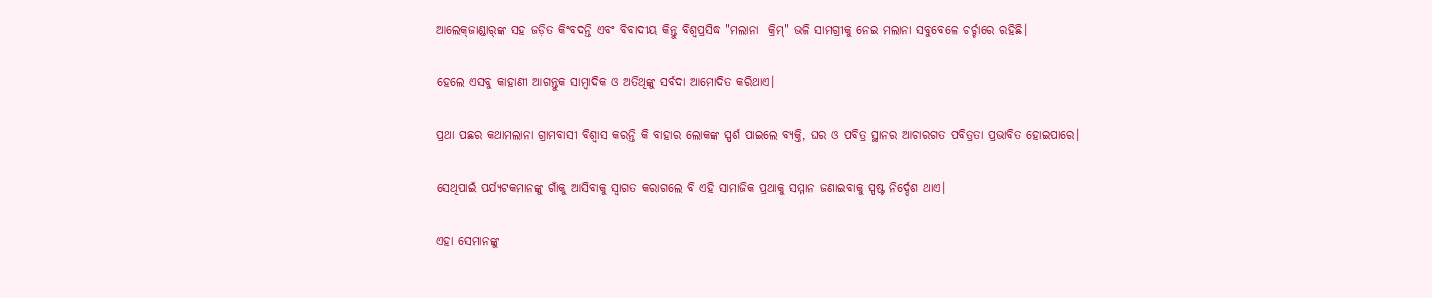ଆଲେକ୍‌ଜାଣ୍ଡାର୍‌ଙ୍କ ସହ ଜଡ଼ିତ କିଂବଦନ୍ତି ଏବଂ ବିବାଦୀୟ କିନ୍ତୁ ବିଶ୍ୱପ୍ରସିଦ୍ଧ "ମଲାନା  କ୍ରିମ୍" ଭଳି ସାମଗ୍ରୀକୁ ନେଇ ମଲାନା ସବୁବେଳେ ଚର୍ଚ୍ଚାରେ ରହିଛି।

ହେଲେ ଏସବୁ କାହାଣୀ ଆଗନ୍ତୁକ ସାମ୍ବାଦିକ ଓ ଅତିଥିଙ୍କୁ ସର୍ବଦା ଆମୋଦିତ କରିଥାଏ।

ପ୍ରଥା ପଛର କଥାମଲାନା ଗ୍ରାମବାସୀ ବିଶ୍ବାସ କରନ୍ତି କି ବାହାର ଲୋକଙ୍କ ସ୍ପର୍ଶ ପାଇଲେ ବ୍ୟକ୍ତି, ଘର ଓ ପବିତ୍ର ସ୍ଥାନର ଆଚାରଗତ ପବିତ୍ରତା ପ୍ରଭାବିତ ହୋଇପାରେ।

ସେଥିପାଇଁ ପର୍ଯ୍ୟଟକମାନଙ୍କୁ ଗାଁକୁ ଆସିବାକୁ ସ୍ୱାଗତ କରାଗଲେ ବି ଏହି ସାମାଜିକ ପ୍ରଥାକୁ ସମ୍ମାନ ଜଣାଇବାକୁ ସ୍ପଷ୍ଟ ନିର୍ଦ୍ଦେଶ ଥାଏ।

ଏହା ସେମାନଙ୍କୁ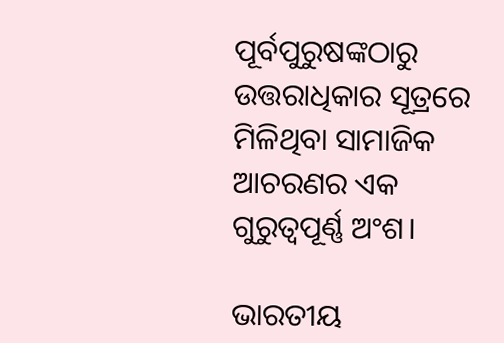ପୂର୍ବପୁରୁଷଙ୍କଠାରୁ ଉତ୍ତରାଧିକାର ସୂତ୍ରରେ ମିଳିଥିବା ସାମାଜିକ ଆଚରଣର ଏକ ଗୁରୁତ୍ବପୂର୍ଣ୍ଣ ଅଂଶ।

ଭାରତୀୟ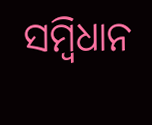ସମ୍ବିଧାନ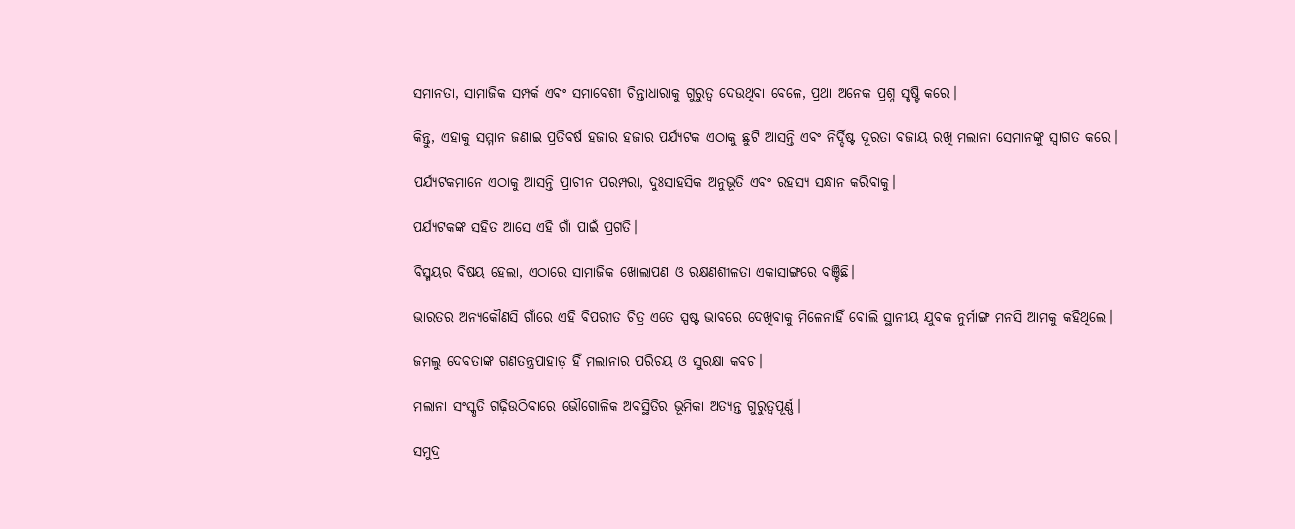ସମାନତା, ସାମାଜିକ ସମ୍ପର୍କ ଏବଂ ସମାବେଶୀ ଚିନ୍ତାଧାରାକୁ ଗୁରୁତ୍ୱ ଦେଉଥିବା ବେଳେ, ପ୍ରଥା ଅନେକ ପ୍ରଶ୍ନ ସୃଷ୍ଟି କରେ।

କିନ୍ତୁ, ଏହାକୁ ସମ୍ମାନ ଜଣାଇ ପ୍ରତିବର୍ଷ ହଜାର ହଜାର ପର୍ଯ୍ୟଟକ ଏଠାକୁ ଛୁଟି ଆସନ୍ତି ଏବଂ ନିର୍ଦ୍ଦିଷ୍ଟ ଦୂରତା ବଜାୟ ରଖି ମଲାନା ସେମାନଙ୍କୁ ସ୍ୱାଗତ କରେ।

ପର୍ଯ୍ୟଟକମାନେ ଏଠାକୁ ଆସନ୍ତି ପ୍ରାଚୀନ ପରମ୍ପରା, ଦୁଃସାହସିକ ଅନୁଭୂତି ଏବଂ ରହସ୍ୟ ସନ୍ଧାନ କରିବାକୁ।

ପର୍ଯ୍ୟଟକଙ୍କ ସହିତ ଆସେ ଏହି ଗାଁ ପାଇଁ ପ୍ରଗତି।

ବିସ୍ମୟର ବିଷୟ ହେଲା, ଏଠାରେ ସାମା‌ଜିକ ଖୋଲାପଣ ଓ ରକ୍ଷଣଶୀଳତା ଏକାସାଙ୍ଗରେ ବଞ୍ଚିଛି।

ଭାରତର ଅନ୍ୟକୌଣସି ଗାଁରେ ଏହି ବିପରୀତ ଚିତ୍ର ଏତେ ସ୍ପଷ୍ଟ ଭାବରେ ଦେଖିବାକୁ ମିଳେନାହିଁ ବୋଲି ସ୍ଥାନୀୟ ଯୁବକ ନୁର୍ମାଙ୍ଗ ମନସି ଆମକୁ କହିଥିଲେ।

ଜମଲୁ ଦେବତାଙ୍କ ଗଣତନ୍ତ୍ରପାହାଡ଼ ହିଁ ମଲାନାର ପରିଚୟ ଓ ସୁରକ୍ଷା କବଚ।

ମଲାନା ସଂସ୍କୃତି ଗଢ଼ିଉଠିବାରେ ଭୌଗୋଳିକ ଅବସ୍ଥିତିର ଭୂମିକା ଅତ୍ୟନ୍ତ ଗୁରୁତ୍ୱପୂର୍ଣ୍ଣ।

ସମୁଦ୍ର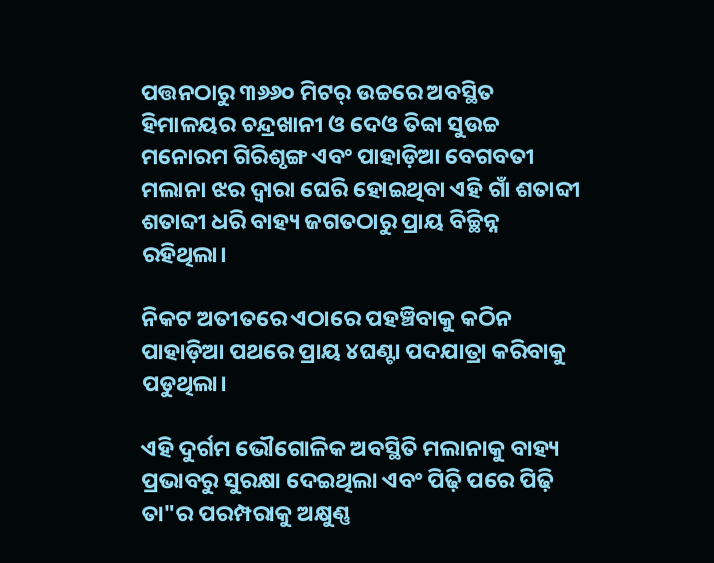ପତ୍ତନଠାରୁ ୩୬୬୦ ମିଟର୍‌ ଉଚ୍ଚରେ ଅବସ୍ଥିତ ହିମାଳୟର ଚନ୍ଦ୍ରଖାନୀ ଓ ଦେଓ ତିବ୍ବା ସୁଉଚ୍ଚ ମନୋରମ ଗିରିଶୃଙ୍ଗ ଏବଂ ପାହାଡ଼ିଆ ବେଗବତୀ ମଲାନା ଝର ଦ୍ୱାରା ଘେରି ହୋଇଥିବା ଏହି ଗାଁ ଶତାବ୍ଦୀ ଶତାବ୍ଦୀ ଧରି ବାହ୍ୟ ଜଗତଠାରୁ ପ୍ରାୟ ବିଚ୍ଛିନ୍ନ ରହିଥିଲା।

ନିକଟ ଅତୀତରେ ଏଠାରେ ପହଞ୍ଚିବାକୁ କଠିନ ପାହାଡ଼ିଆ ପଥରେ ପ୍ରାୟ ୪ଘଣ୍ଟା ପଦଯାତ୍ରା କରିବାକୁ ପଡୁଥିଲା।

ଏହି ଦୁର୍ଗମ ଭୌଗୋଳିକ ଅବସ୍ଥିତି ମଲାନାକୁ ବାହ୍ୟ ପ୍ରଭାବରୁ ସୁରକ୍ଷା ଦେଇଥିଲା ଏବଂ ପିଢ଼ି ପରେ ପିଢ଼ି ତା"ର ପରମ୍ପରାକୁ ଅକ୍ଷୁଣ୍ଣ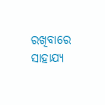ରଖିବାରେ ସାହାଯ୍ୟ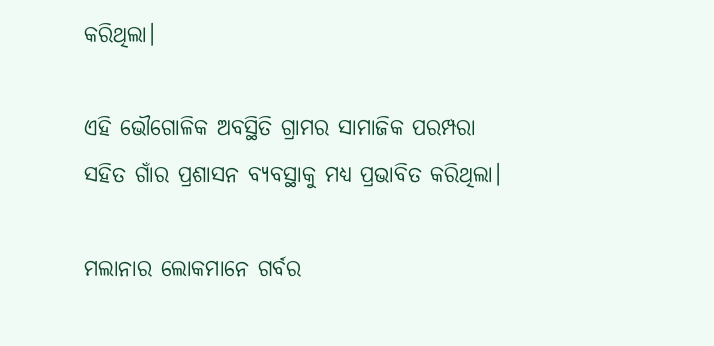କରିଥିଲା।

ଏହି ଭୌଗୋଳିକ ଅବସ୍ଥିତି ଗ୍ରାମର ସାମାଜିକ ପରମ୍ପରା ସହିତ ଗାଁର ପ୍ରଶାସନ ବ୍ୟବସ୍ଥାକୁ ମଧ୍ୟ ପ୍ରଭାବିତ କରିଥିଲା।

ମଲାନାର ଲୋକମାନେ ଗର୍ବର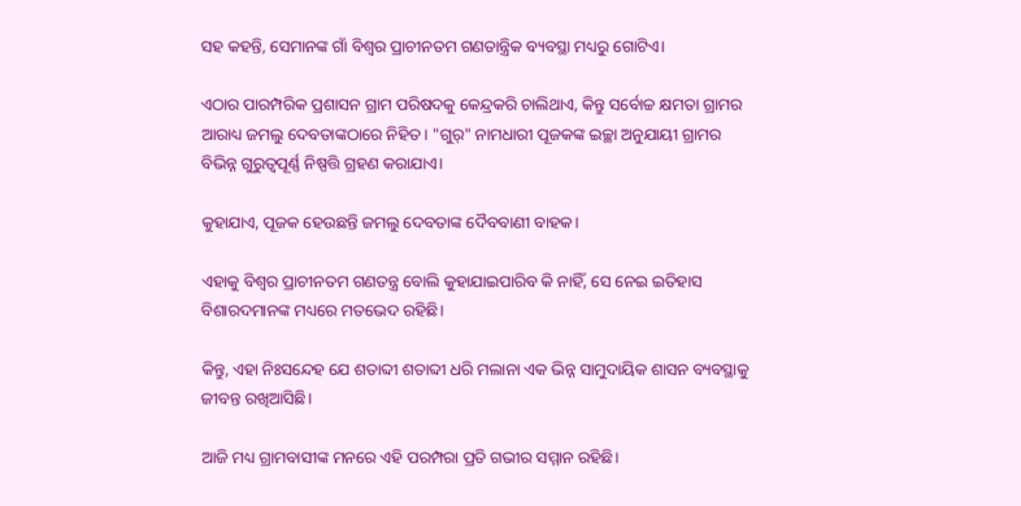ସହ କହନ୍ତି, ସେମାନଙ୍କ ଗାଁ ବିଶ୍ୱର ପ୍ରାଚୀନତମ ଗଣତାନ୍ତ୍ରିକ ବ୍ୟବସ୍ଥା ମଧ୍ୟରୁ ଗୋଟିଏ।

ଏଠାର ପାରମ୍ପରିକ ପ୍ରଶାସନ ଗ୍ରାମ ପରିଷଦକୁ କେନ୍ଦ୍ରକରି ଚାଲିଥାଏ, କିନ୍ତୁ ସର୍ବୋଚ୍ଚ କ୍ଷମତା ଗ୍ରାମର ଆରାଧ୍ୟ ଜମଲୁ ଦେବତାଙ୍କଠାରେ ନିହିତ। "ଗୁର୍" ନାମଧାରୀ ପୂଜକଙ୍କ ଇଚ୍ଛା ଅନୁଯାୟୀ ଗ୍ରାମର ବିଭିନ୍ନ ଗୁରୁତ୍ୱପୂର୍ଣ୍ଣ ନିଷ୍ପତ୍ତି ଗ୍ରହଣ କରାଯାଏ।

କୁହାଯାଏ, ପୂଜକ ହେଉଛନ୍ତି ଜମଲୁ ଦେବତାଙ୍କ ଦୈବବାଣୀ ବାହକ।

ଏହାକୁ ବିଶ୍ୱର ପ୍ରାଚୀନତମ ଗଣତନ୍ତ୍ର ବୋଲି କୁହାଯାଇପାରିବ କି ନାହିଁ, ସେ ନେଇ ଇତିହାସ ବିଶାରଦମାନଙ୍କ ମଧ୍ୟରେ ମତଭେଦ ରହିଛି।

କିନ୍ତୁ, ଏହା ନିଃସନ୍ଦେହ ଯେ ଶତାବ୍ଦୀ ଶତାବ୍ଦୀ ଧରି ମଲାନା ଏକ ଭିନ୍ନ ସାମୁଦାୟିକ ଶାସନ ବ୍ୟବସ୍ଥାକୁ ଜୀବନ୍ତ ରଖିଆସିଛି।

ଆଜି ମଧ୍ୟ ଗ୍ରାମବାସୀଙ୍କ ମନରେ ଏହି ପରମ୍ପରା ପ୍ରତି ଗଭୀର ସମ୍ମାନ ରହିଛି।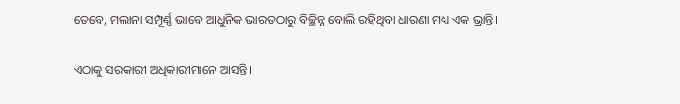ତେବେ, ମଲାନା ସମ୍ପୂର୍ଣ୍ଣ ଭାବେ ଆଧୁନିକ ଭାରତଠାରୁ ବିଚ୍ଛିନ୍ନ ବୋଲି ରହିଥିବା ଧାରଣା ମଧ୍ୟ ଏକ ଭ୍ରାନ୍ତି।

ଏଠାକୁ ସରକାରୀ ଅଧିକାରୀମାନେ ଆସନ୍ତି।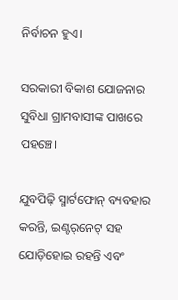ନିର୍ବାଚନ ହୁଏ।

ସରକାରୀ ବିକାଶ ଯୋଜନାର ସୁବିଧା ଗ୍ରାମବାସୀଙ୍କ ପାଖରେ ପହଞ୍ଚେ।

ଯୁବପିଢ଼ି ସ୍ମାର୍ଟଫୋନ୍‌ ବ୍ୟବହାର କରନ୍ତି, ଇଣ୍ଟର୍‌ନେଟ୍ ସହ ଯୋଡ଼ିହୋଇ ରହନ୍ତି ଏବଂ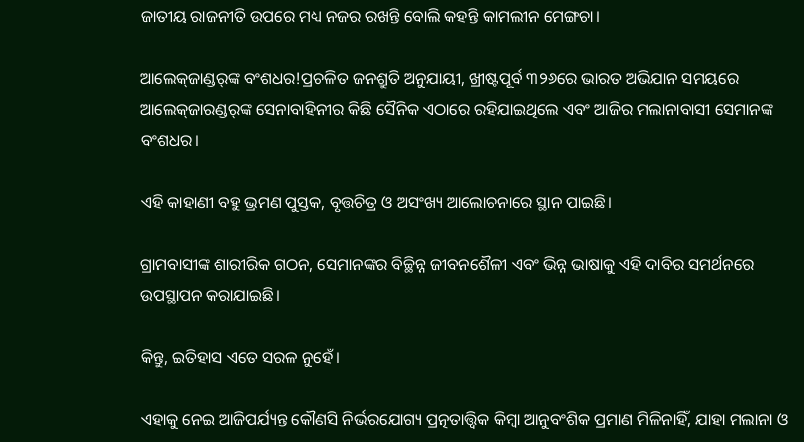ଜାତୀୟ ରାଜନୀତି ଉପରେ ମଧ୍ୟ ନଜର ରଖନ୍ତି ବୋଲି କହନ୍ତି କାମଲୀନ ମେଙ୍ଗଚା।

ଆଲେକ୍‌ଜାଣ୍ଡର୍‌ଙ୍କ ବଂଶଧର!ପ୍ରଚଳିତ ଜନଶ୍ରୁତି ଅନୁଯାୟୀ, ଖ୍ରୀଷ୍ଟପୂର୍ବ ୩୨୬ରେ ଭାରତ ଅଭିଯାନ ସମୟରେ ଆଲେକ୍‌ଜାରଣ୍ଡର୍‌ଙ୍କ ସେନାବାହିନୀର କିଛି ସୈନିକ ଏଠାରେ ରହିଯାଇଥିଲେ ଏବଂ ଆଜିର ମଲାନାବାସୀ ସେମାନଙ୍କ ବଂଶଧର।

ଏହି କାହାଣୀ ବହୁ ଭ୍ରମଣ ପୁସ୍ତକ, ବୃତ୍ତଚିତ୍ର ଓ ଅସଂଖ୍ୟ ଆଲୋଚନାରେ ସ୍ଥାନ ପାଇଛି।

ଗ୍ରାମବାସୀଙ୍କ ଶାରୀରିକ ଗଠନ, ସେମାନଙ୍କର ବିଚ୍ଛିନ୍ନ ଜୀବନଶୈଳୀ ଏବଂ ଭିନ୍ନ ଭାଷାକୁ ଏହି ଦାବିର ସମର୍ଥନରେ ଉପସ୍ଥାପନ କରାଯାଇଛି।

କିନ୍ତୁ, ଇତିହାସ ଏତେ ସରଳ ନୁହେଁ।

ଏହାକୁ ନେଇ ଆଜିପର୍ଯ୍ୟନ୍ତ କୌଣସି ନିର୍ଭରଯୋଗ୍ୟ ପ୍ରତ୍ନତାତ୍ତ୍ୱିକ କିମ୍ବା ଆନୁବଂଶିକ ପ୍ରମାଣ ମିଳିନାହିଁ, ଯାହା ମଲାନା ଓ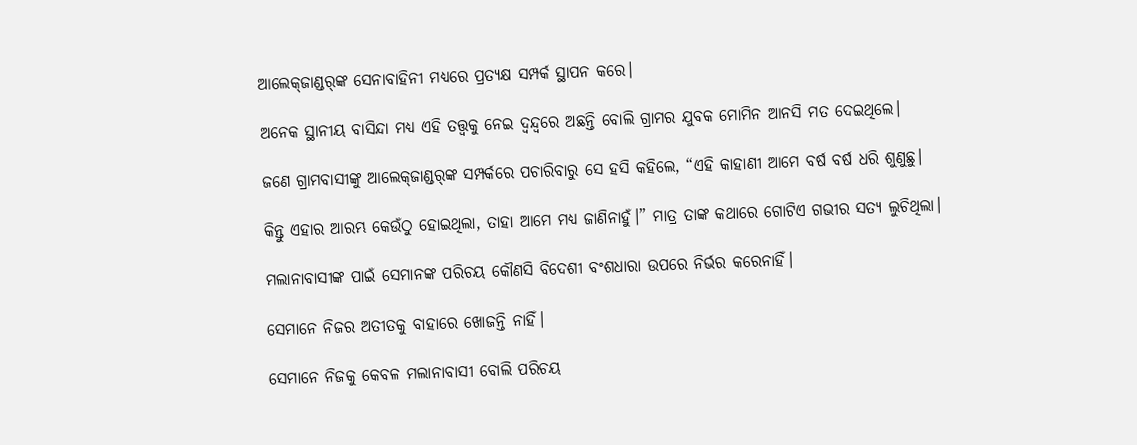ଆଲେକ୍‌ଜାଣ୍ଡର୍‌ଙ୍କ ସେନାବାହିନୀ ମଧ୍ୟରେ ପ୍ରତ୍ୟକ୍ଷ ସମ୍ପର୍କ ସ୍ଥାପନ କରେ।

ଅନେକ ସ୍ଥାନୀୟ ବାସିନ୍ଦା ମଧ୍ୟ ଏହି ତତ୍ତ୍ବକୁ ନେଇ ଦ୍ବନ୍ଦ୍ବରେ ଅଛନ୍ତି ବୋଲି ଗ୍ରାମର ଯୁବକ ମୋମିନ ଆନସି ମତ ଦେଇଥିଲେ।

ଜଣେ ଗ୍ରାମବାସୀଙ୍କୁ ଆଲେକ୍‌ଜାଣ୍ଡର୍‌ଙ୍କ ସମ୍ପର୍କରେ ପଚାରିବାରୁ ସେ ହସି କହିଲେ, “ଏହି କାହାଣୀ ଆମେ ବର୍ଷ ବର୍ଷ ଧରି ଶୁଣୁଛୁ।

କିନ୍ତୁ ଏହାର ଆରମ୍ଭ କେଉଁଠୁ ହୋଇଥିଲା, ତାହା ଆମେ ମଧ୍ୟ ଜାଣିନାହୁଁ।” ମାତ୍ର ତାଙ୍କ କଥାରେ ଗୋଟିଏ ଗଭୀର ସତ୍ୟ ଲୁଚିଥିଲା।

ମଲାନାବାସୀଙ୍କ ପାଇଁ ସେମାନଙ୍କ ପରିଚୟ କୌଣସି ବିଦେଶୀ ବଂଶଧାରା ଉପରେ ନିର୍ଭର କରେନାହିଁ।

ସେମାନେ ନିଜର ଅତୀତକୁ ବାହାରେ ଖୋଜନ୍ତି ନାହିଁ।

ସେମାନେ ନିଜକୁ କେବଳ ମଲାନାବାସୀ ବୋଲି ପରିଚୟ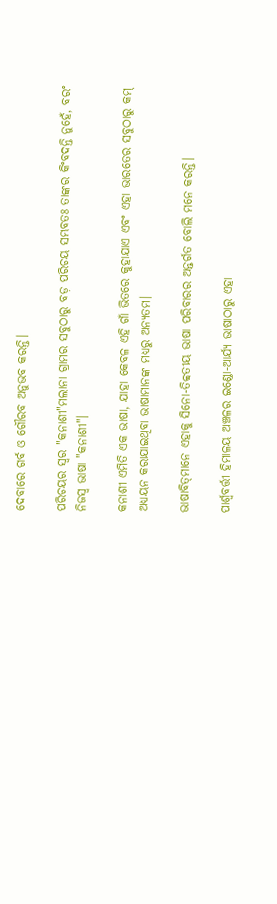ଦେବାରେ ଗର୍ବ ଓ ଗୌରବ ଅନୁଭବ କରନ୍ତି।

ପରିଚୟର ସ୍ୱର "କନାଶୀ"ମଲାନା ଗ୍ରାମର ସବୁଠାରୁ ବଡ଼ ପରିଚୟ ସମ୍ଭବତଃ ତାଙ୍କର କିଂବଦନ୍ତି ନୁହେଁ, ବରଂ ନିଜସ୍ବ ଭାଷା "କନାଶୀ"।

କନାଶୀ ଏମିତି ଏକ ଭାଷା, ଯାହା କେବଳ ଏହି ଗାଁ ଭିତରେ କୁହାଯାଏ ଏବଂ ଏହା ଭାରତ‌େର ସବୁଠାରୁ କମ୍ ଅଧ୍ୟୟନ କରାଯାଇଥିବା ଭାଷାମାନଙ୍କ ମଧ୍ୟରୁ ଅନ୍ୟତମ।

ଭାଷାବିତ୍‌ମାନେ ଏହାକୁ ସିନୋ-ତିବ୍ବତୀୟ ଭାଷା ପରିବାରର ଅନ୍ତର୍ଗତ ବୋଲି ମନେ କରନ୍ତି।

ପାର୍ଶ୍ୱବର୍ତ୍ତୀ ହିମାଳୟ ଅଞ୍ଚଳର ଇଣ୍ଡୋ-ଆର୍ଯ୍ୟ ଭାଷାଠାରୁ ଏହା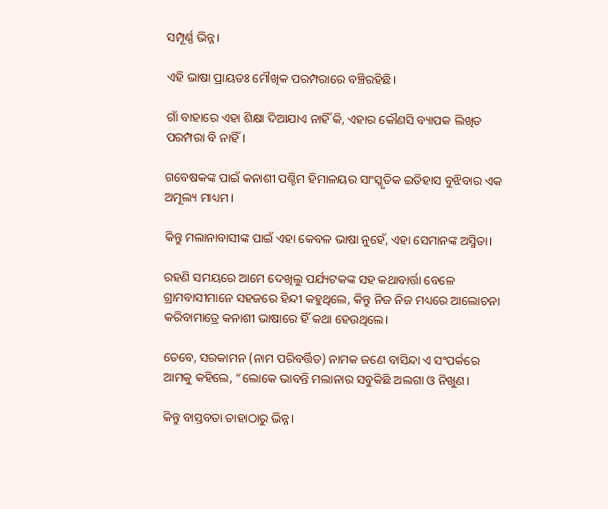ସମ୍ପୂର୍ଣ୍ଣ ଭିନ୍ନ।

ଏହି ଭାଷା ପ୍ରାୟତଃ ମୌଖିକ ପରମ୍ପରାରେ ବଞ୍ଚିରହିଛି।

ଗାଁ ବାହାରେ ଏହା ଶିକ୍ଷା ଦିଆଯାଏ ନାହିଁ କି, ଏହାର କୌଣସି ବ୍ୟାପକ ଲିଖିତ ପରମ୍ପରା ବି ନାହିଁ।

ଗବେଷକଙ୍କ ପାଇଁ କନାଶୀ ପଶ୍ଚିମ ହିମାଳୟର ସାଂସ୍କୃତିକ ଇତିହାସ ବୁଝିବାର ଏକ ଅମୂଲ୍ୟ ମାଧ୍ୟମ।

କିନ୍ତୁ ମଲାନାବାସୀଙ୍କ ପାଇଁ ଏହା କେବଳ ଭାଷା ନୁହେଁ, ଏହା ସେମାନଙ୍କ ଅସ୍ମିତା।

ରହଣି ସମୟରେ ଆମେ ଦେଖିଲୁ ପର୍ଯ୍ୟଟକଙ୍କ ସହ କଥାବାର୍ତ୍ତା ବେଳେ ଗ୍ରାମବାସୀମାନେ ସହଜରେ ହିନ୍ଦୀ କହୁଥିଲେ, କିନ୍ତୁ ନିଜ ନିଜ ମଧ୍ୟରେ ଆଲୋଚନା କରିବାମାତ୍ରେ କନାଶୀ ଭାଷାରେ ହିଁ କଥା ହେଉଥିଲେ।

ତେବେ, ସରକାମନ (ନାମ ପରିବର୍ତ୍ତିତ) ନାମକ ଜଣେ ବାସିନ୍ଦା ଏ ସଂପର୍କରେ ଆମକୁ କହିଲେ, “ଲୋକେ ଭାବନ୍ତି ମଲାନାର ସବୁକିଛି ଅଲଗା ଓ ନିଖୁଣ।

କିନ୍ତୁ ବାସ୍ତବତା ତାହାଠାରୁ ଭିନ୍ନ।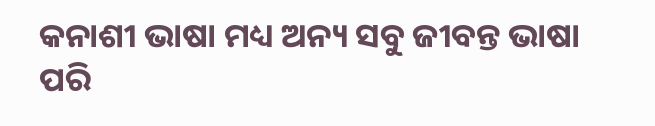କନାଶୀ ଭାଷା ମଧ୍ୟ ଅନ୍ୟ ସବୁ ଜୀବନ୍ତ ଭାଷା ପରି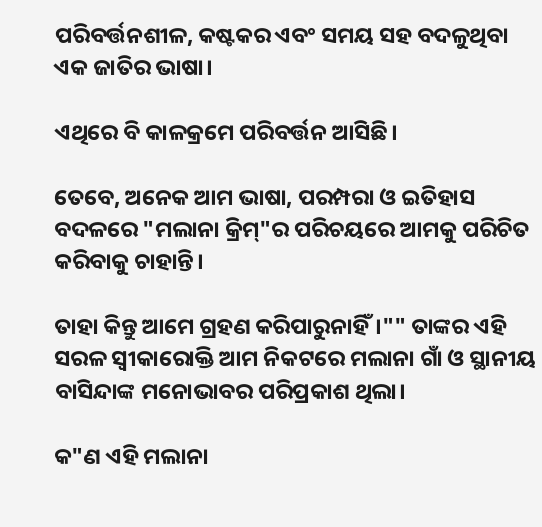ପରିବର୍ତ୍ତନଶୀଳ, କଷ୍ଟକର ଏବଂ ସମୟ ସହ ବଦଳୁଥିବା ଏକ ଜାତିର ଭାଷା।

ଏଥିରେ ବି କାଳକ୍ରମେ ପରିବର୍ତ୍ତନ ଆସିଛି।

ତେବେ, ଅନେକ ଆମ ଭାଷା, ପରମ୍ପରା ଓ ଇତିହାସ ବଦଳରେ "ମଲାନା କ୍ରିମ୍‌"ର ପରିଚୟରେ ଆମକୁ ପରିଚିତ କରିବାକୁ ଚାହାନ୍ତି।

ତାହା କିନ୍ତୁ ଆମେ ଗ୍ରହଣ କରିପାରୁନାହିଁ।"" ତାଙ୍କର ଏହି ସରଳ ସ୍ୱୀକାରୋକ୍ତି ଆମ ନିକଟରେ ମଲାନା ଗାଁ ଓ ସ୍ଥାନୀୟ ବାସିନ୍ଦାଙ୍କ ମନୋଭାବର ପରିପ୍ରକାଶ ଥିଲା।

କ"ଣ ଏହି ମଲାନା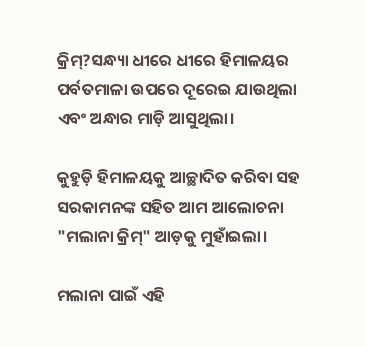କ୍ରିମ୍?ସନ୍ଧ୍ୟା ଧୀରେ ଧୀରେ ହିମାଳୟର ପର୍ବତମାଳା ଉପରେ ଦୂରେଇ ଯାଉଥିଲା ଏବଂ ଅନ୍ଧାର ମାଡ଼ି ଆସୁଥିଲା।

କୁହୁଡ଼ି ହିମାଳୟକୁ ଆଚ୍ଛାଦିତ କରିବା ସହ ସରକାମନଙ୍କ ସହିତ ଆମ ଆଲୋଚନା "ମଲାନା କ୍ରିମ୍" ଆଡ଼କୁ ମୁହାଁଇଲା।

ମଲାନା ପାଇଁ ଏହି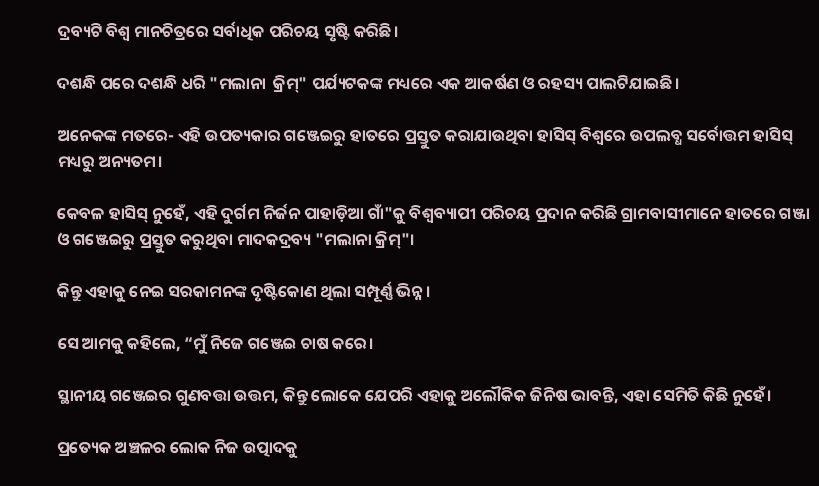ଦ୍ରବ୍ୟଟି ବିଶ୍ୱ ମାନଚିତ୍ରରେ ସର୍ବାଧିକ ପରିଚୟ ସୃଷ୍ଟି କରିଛି।

ଦଶନ୍ଧି ପରେ ଦଶନ୍ଧି ଧରି "ମଲାନା  କ୍ରିମ୍" ପର୍ଯ୍ୟଟକଙ୍କ ମଧ୍ୟରେ ଏକ ଆକର୍ଷଣ ଓ ରହସ୍ୟ ପାଲଟିଯାଇଛି।

ଅନେକଙ୍କ ମତରେ- ଏହି ଉପତ୍ୟକାର ଗଞ୍ଜେଇରୁ ହାତରେ ପ୍ରସ୍ତୁତ କରାଯାଉଥିବା ହାସିସ୍‌ ବିଶ୍ୱରେ ଉପଲବ୍ଧ ସର୍ବୋତ୍ତମ ହାସିସ୍‌ ମଧ୍ୟରୁ ଅନ୍ୟତମ।

କେବଳ ହାସିସ୍‌ ନୁହେଁ, ଏହି ଦୁର୍ଗମ ନିର୍ଜନ ପାହାଡ଼ିଆ ଗାଁ"କୁ ବିଶ୍ୱବ୍ୟାପୀ ପରିଚୟ ପ୍ରଦାନ କରିଛି ଗ୍ରାମବାସୀମାନେ ହାତରେ ଗଞ୍ଜା ଓ ଗଞ୍ଜେଇରୁ ପ୍ରସ୍ତୁତ କରୁଥିବା ମାଦକଦ୍ରବ୍ୟ "ମଲାନା କ୍ରିମ୍"।

କିନ୍ତୁ ଏହାକୁ ନେଇ ସରକାମନଙ୍କ ଦୃଷ୍ଟିକୋଣ ଥିଲା ସମ୍ପୂର୍ଣ୍ଣ ଭିନ୍ନ।

ସେ ଆମକୁ କହିଲେ, “ମୁଁ ନିଜେ ଗଞ୍ଜେଇ ଚାଷ କରେ।

ସ୍ଥାନୀୟ ଗଞ୍ଜେଇର ଗୁଣବତ୍ତା ଉତ୍ତମ, କିନ୍ତୁ ଲୋକେ ଯେପରି ଏହାକୁ ଅଲୌକିକ ଜିନିଷ ଭାବନ୍ତି, ଏହା ସେମିତି କିଛି ନୁହେଁ।

ପ୍ରତ୍ୟେକ ଅଞ୍ଚଳର ଲୋକ ନିଜ ଉତ୍ପାଦକୁ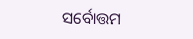ସର୍ବୋତ୍ତମ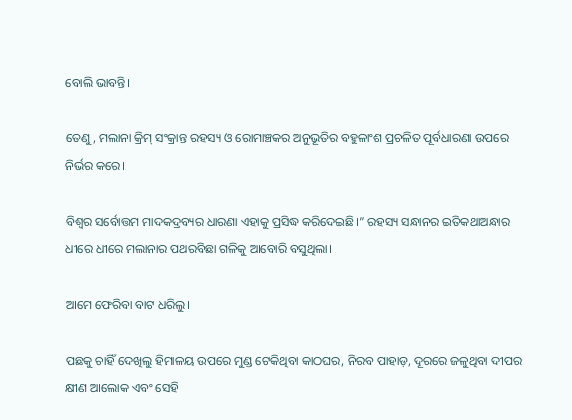ବୋଲି ଭାବନ୍ତି।

ତେଣୁ, ମଲାନା କ୍ରିମ୍‌ ସଂକ୍ରାନ୍ତ ରହସ୍ୟ ଓ ରୋମାଞ୍ଚକର ଅନୁଭୂତିର ବହୁଳାଂଶ ପ୍ରଚଳିତ ପୂର୍ବଧାରଣା ଉପରେ ନିର୍ଭର କରେ।

ବିଶ୍ୱର ସର୍ବୋତ୍ତମ ମାଦକଦ୍ରବ୍ୟର ଧାରଣା ଏହାକୁ ପ୍ରସିଦ୍ଧ କରିଦେଇଛି।” ରହସ୍ୟ ସନ୍ଧାନର ଇତିକଥାଅନ୍ଧାର ଧୀରେ ଧୀରେ ମଲାନାର ପଥରବିଛା ଗଳିକୁ ଆବୋରି ବସୁଥିଲା।

ଆମେ ଫେରିବା ବାଟ ଧରିଲୁ।

ପଛକୁ ଚାହିଁ ଦେଖିଲୁ ହିମାଳୟ ଉପରେ ମୁଣ୍ଡ ଟେକିଥିବା କାଠଘର, ନିରବ ପାହାଡ଼, ଦୂରରେ ଜଳୁଥିବା ଦୀପର କ୍ଷୀଣ ଆଲୋକ ଏବଂ ସେହି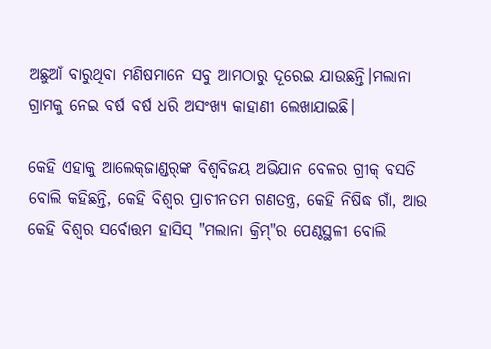ଅଛୁଆଁ ବାରୁଥିବା ମଣିଷମାନେ ସବୁ ଆମଠାରୁ ଦୂରେଇ ଯାଉଛନ୍ତି।ମଲାନା ଗ୍ରାମକୁ ନେଇ ବର୍ଷ ବର୍ଷ ଧରି ଅସଂଖ୍ୟ କାହାଣୀ ଲେଖାଯାଇଛି।

କେହି ଏହାକୁ ଆଲେକ୍‌ଜାଣ୍ଡର୍‌ଙ୍କ ବିଶ୍ବବିଜୟ ଅଭିଯାନ ବେଳର ଗ୍ରୀକ୍ ବସତି ବୋଲି କହିଛନ୍ତି, କେହି ବିଶ୍ୱର ପ୍ରାଚୀନତମ ଗଣତନ୍ତ୍ର, କେହି ନିଷିଦ୍ଧ ଗାଁ, ଆଉ କେହି ବିଶ୍ୱର ସର୍ବୋତ୍ତମ ହାସିସ୍‌ "ମଲାନା କ୍ରିମ୍‌"ର ପେଣ୍ଠସ୍ଥଳୀ ବୋଲି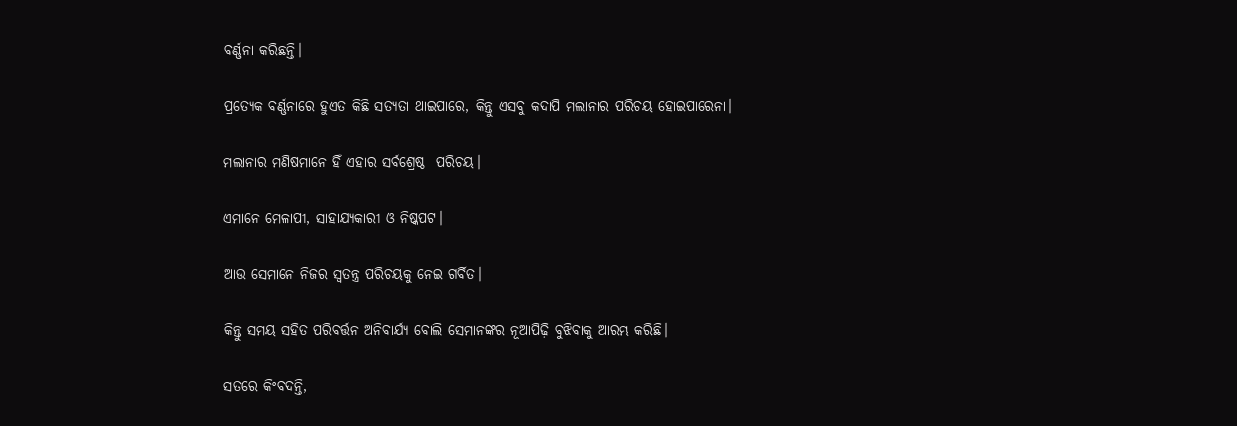ବର୍ଣ୍ଣନା କରିଛନ୍ତି।

ପ୍ରତ୍ୟେକ ବର୍ଣ୍ଣନାରେ ହୁଏତ କିଛି ସତ୍ୟତା ଥାଇପାରେ, କିନ୍ତୁ ଏସବୁ କଦାପି ମଲାନାର ପରିଚୟ ହୋଇପାରେନା।

ମଲାନାର ମଣିଷମାନେ ହିଁ ଏହାର ସର୍ବଶ୍ରେଷ୍ଠ  ପରିଚୟ।

ଏମାନେ ମେଳାପୀ, ସାହାଯ୍ୟକାରୀ ଓ ନିଷ୍କପଟ।

ଆଉ ସେମାନେ ନିଜର ସ୍ୱତନ୍ତ୍ର ପରିଚୟକୁ ନେଇ ଗର୍ବିତ।

କିନ୍ତୁ ସମୟ ସହିତ ପରିବର୍ତ୍ତନ ଅନିବାର୍ଯ୍ୟ ବୋଲି ସେମାନଙ୍କର ନୂଆପିଢ଼ି ବୁଝିବାକୁ ଆରମ୍ଭ କରିଛି।

ସତରେ କିଂବଦନ୍ତି,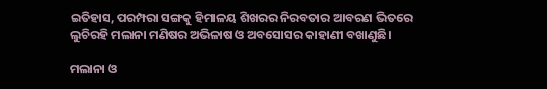ଇତିହାସ, ପରମ୍ପରା ସଙ୍ଗକୁ ହିମାଳୟ ଶିଖରର ନିରବତାର ଆବରଣ ଭିତରେ ଲୁଚିରହି ମଲାନା ମଣିଷର ଅଭିଳାଷ ଓ ଅବସୋସର କାହାଣୀ ବଖାଣୁଛି।

ମଲାନା ଓ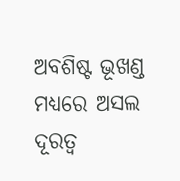ଅବଶିଷ୍ଟ ଭୂଖଣ୍ଡ ମଧ୍ୟରେ ଅସଲ ଦୂରତ୍ବ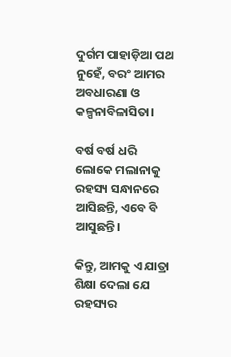ଦୁର୍ଗମ ପାହାଡ଼ିଆ ପଥ ନୁହେଁ, ବରଂ ଆମର ଅବଧାରଣା ଓ କଳ୍ପନାବିଳାସିତା।

ବର୍ଷ ବର୍ଷ ଧରି ଲୋକେ ମଲାନାକୁ ରହସ୍ୟ ସନ୍ଧାନରେ ଆସିଛନ୍ତି, ଏବେ ବି ଆସୁଛନ୍ତି।

କିନ୍ତୁ, ଆମକୁ ଏ ଯାତ୍ରା ଶିକ୍ଷା ଦେଲା ଯେ ରହସ୍ୟର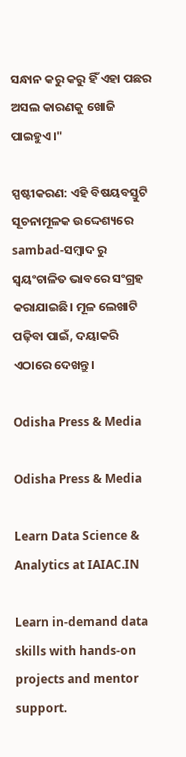ସନ୍ଧାନ କରୁ କରୁ ହିଁ ଏହା ପଛର ଅସଲ କାରଣକୁ ଖୋଜି ପାଇହୁଏ।"

ସ୍ପଷ୍ଟୀକରଣ: ଏହି ବିଷୟବସ୍ତୁଟି ସୂଚନାମୂଳକ ଉଦ୍ଦେଶ୍ୟରେ sambad-ସମ୍ବାଦ ରୁ ସ୍ୱୟଂଚାଳିତ ଭାବରେ ସଂଗ୍ରହ କରାଯାଇଛି। ମୂଳ ଲେଖାଟି ପଢ଼ିବା ପାଇଁ, ଦୟାକରି ଏଠାରେ ଦେଖନ୍ତୁ।

Odisha Press & Media

Odisha Press & Media

Learn Data Science & Analytics at IAIAC.IN

Learn in-demand data skills with hands-on projects and mentor support.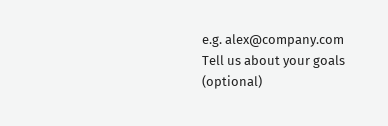e.g. alex@company.com
Tell us about your goals (optional)